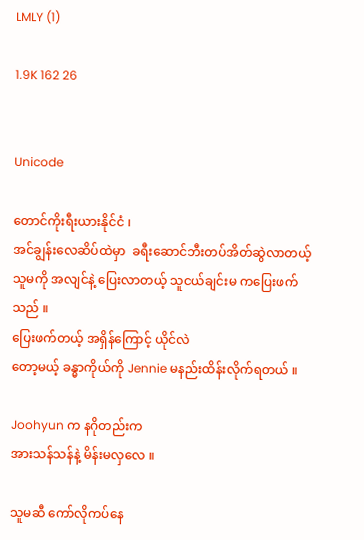LMLY (1)

1.9K 162 26


Unicode

တောင်ကိုးရီးယားနိုင်ငံ ၊
အင်ချွန်းလေဆိပ်ထဲမှာ  ခရီးဆောင်ဘီးတပ်အိတ်ဆွဲလာတယ့် သူမကို အလျင်နဲ့ ပြေးလာတယ့် သူငယ်ချင်းမ ကပြေးဖက်သည် ။
ပြေးဖက်တယ့် အရှိန်ကြောင့် ယိုင်လဲ
တော့မယ့် ခန္ဓာကိုယ်ကို Jennie မနည်းထိန်းလိုက်ရတယ် ။

Joohyun က နဂိုတည်းက
အားသန်သန်နဲ့ မိန်းမလှလေ ။

သူမဆီ ကော်လိုကပ်နေ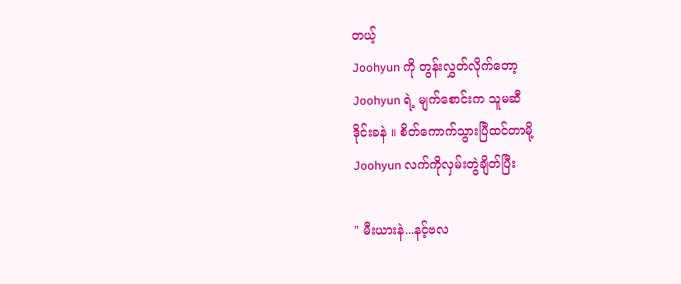တယ့်
Joohyun ကို တွန်းလွှတ်လိုက်တော့
Joohyun ရဲ့ မျက်စောင်းက သူမဆီ
ဒိုင်းခနဲ ။ စိတ်ကောက်သွားပြီထင်တာမို့
Joohyun လက်ကိုလှမ်းတွဲချိတ်ပြီး

" မီးယားနဲ...နင့်ဗလ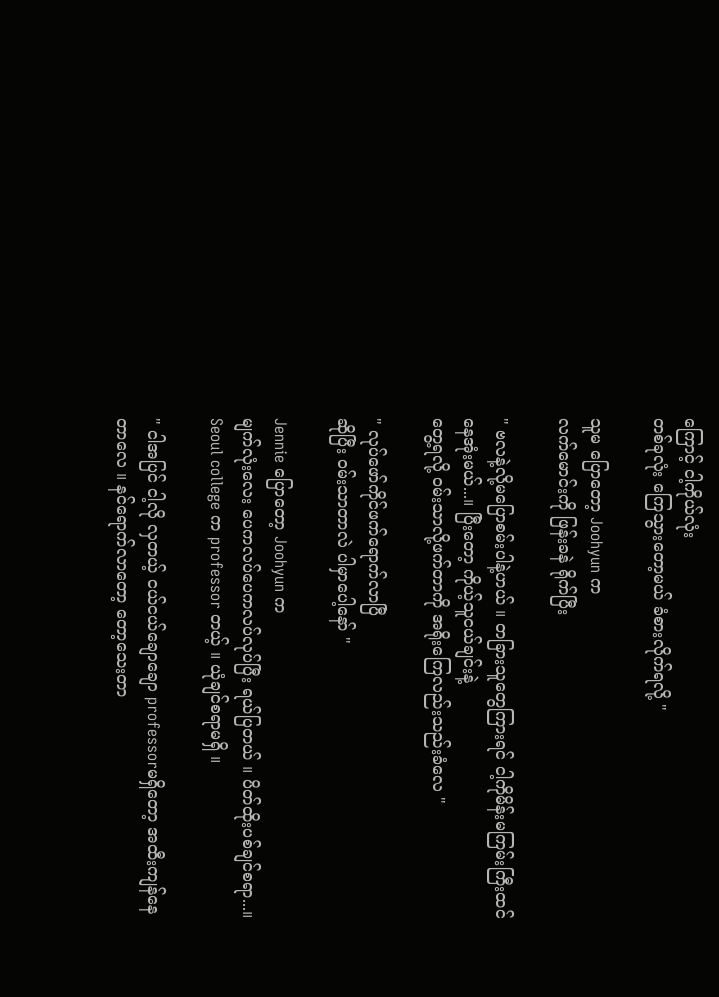ကြောင့် ငါ့ကိုယ်လုံး
တစ်ခုလုံး ကြေသွားတော့မယ် ခံစားလိုက်ရလို့ "

သူမ ပြောတော့ Joohyun က
လက်မောင်းကို ဖြန်းခနဲ ရိုက်ပြီး

" ဗလနဲ့လို့မပြောစမ်းပါနဲ့ဟယ် ။ တခြားသူတွေကြားရင် ငါ့ကိုမိန်းမကြမ်းကြီးထင်နေအုံးမယ်...။ ပြီး‌တော့ ကိုယ့်သူငယ်ချင်းနဲ့
တွေ့ရလို့ ဝမ်းသာလို့ဖက်တာကို အရိုးကြေလည်းသည်းခံလေ "

" လုပ်ဖော်ကိုင်ဖက်‌ရောက်လာပြီ
ဆိုပြီး ဝမ်းသာတာလဲ ပါမှာပေါ့နော် "

Jennie ပြောတော့ Joohyun က
မျက်လုံးလေး ပေကလပ်ပေကလပ်လုပ်ပြီး ရယ်ပြတယ် ။ ပိတ်ထိုးပစ်ချင်စရာ...။
Seoul college က professor တယ့် ။ ယုံချင်စရာမရှိ ။

" ငါအပြင် ငါ့လို လှတယ့် ငယ်ငယ်ချောချော professorမရှိတော့ အထီးကျန်နေတာလေ ။ နင်ရောက်လာတော့ တော့သေးတာ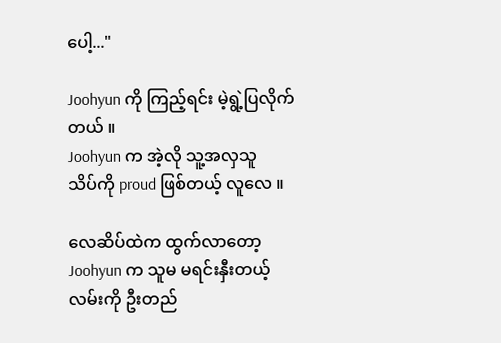ပေါ့..."

Joohyun ကို ကြည့်ရင်း မဲ့ရွဲ့ပြလိုက်တယ် ။
Joohyun က အဲ့လို သူ့အလှသူ
သိပ်ကို proud ဖြစ်တယ့် လူလေ ။

လေဆိပ်ထဲက ထွက်လာတော့
Joohyun က သူမ မရင်းနှီးတယ့် လမ်းကို ဦးတည်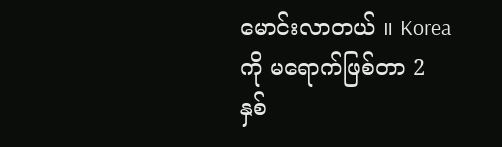မောင်းလာတယ် ။ Korea ကို မရောက်ဖြစ်တာ 2 နှစ်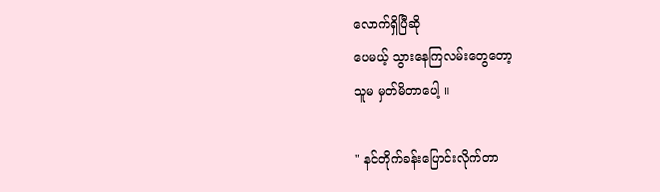လောက်ရှိပြီဆို
ပေမယ့် သွားနေကြလမ်းတွေတော့
သူမ မှတ်မိတာပေါ့ ။

" နင်တိုက်ခန်းပြောင်းလိုက်တာ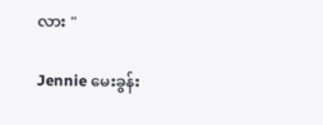လား "

Jennie မေးခွန်း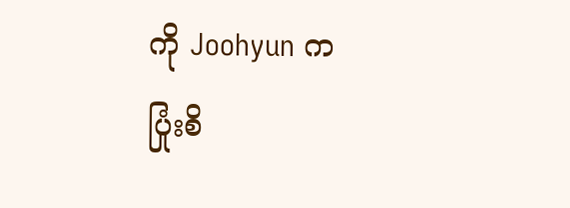ကို Joohyun က
ပြုံးစိ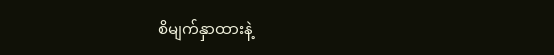စိမျက်နှာထားနဲ့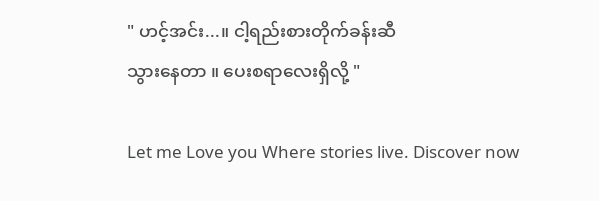" ဟင့်အင်း...။ ငါ့ရည်းစားတိုက်ခန်းဆီ
သွားနေတာ ။ ပေးစရာလေးရှိလို့ "

Let me Love you Where stories live. Discover now